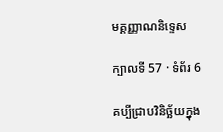មគ្គញ្ញាណនិទ្ទេស

ក្បាលទី 57 · ទំព័រ 6

គប្បីជ្រាបវិនិច្ឆ័យក្នុង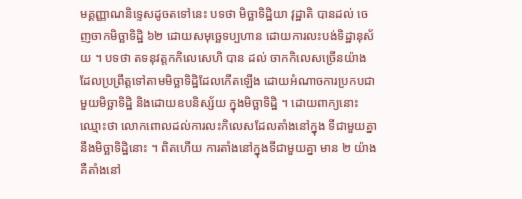មគ្គញ្ញាណនិទ្ទេសដូចតទៅនេះ បទថា មិច្ឆាទិដ្ឋិយា វុដ្ឋាតិ បានដល់ ចេញចាកមិច្ឆាទិដ្ឋិ ៦២ ដោយសមុច្ឆេទប្បហាន ដោយការលះបង់ទិដ្ឋានុស័យ ។ បទថា តទនុវត្តកកិលេសេហិ បាន ដល់ ចាកកិលេសច្រើនយ៉ាង ដែលប្រព្រឹត្តទៅតាមមិច្ឆាទិដ្ឋិដែលកើតឡើង ដោយអំណាចការប្រកបជាមួយមិច្ឆាទិដ្ឋិ និងដោយឧបនិស្ស័យ ក្នុងមិច្ឆាទិដ្ឋិ ។ ដោយពាក្យនោះ ឈ្មោះថា លោកពោលដល់ការលះកិលេសដែលតាំងនៅក្នុង ទីជាមួយគ្នានឹងមិច្ឆាទិដ្ឋិនោះ ។ ពិតហើយ ការតាំងនៅក្នុងទីជាមួយគ្នា មាន ២ យ៉ាង គឺតាំងនៅ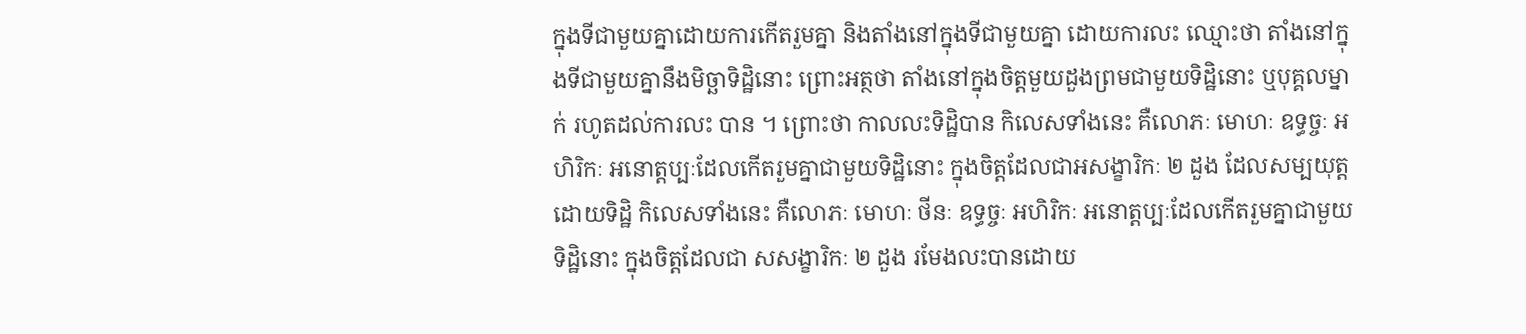ក្នុងទីជាមួយគ្នាដោយការកើតរួមគ្នា និងតាំងនៅក្នុងទីជាមួយគ្នា ដោយការលះ ឈ្មោះថា តាំងនៅក្នុងទីជាមួយគ្នានឹងមិច្ឆាទិដ្ឋិនោះ ព្រោះអត្ថថា តាំងនៅក្នុងចិត្តមួយដួងព្រមជាមួយទិដ្ឋិនោះ ឬបុគ្គលម្នាក់ រហូតដល់ការលះ បាន ។ ព្រោះថា កាលលះទិដ្ឋិបាន កិលេសទាំងនេះ គឺលោភៈ មោហៈ ឧទ្ធច្ចៈ អហិរិកៈ អនោត្តប្បៈដែលកើតរួមគ្នាជាមួយទិដ្ឋិនោះ ក្នុងចិត្តដែលជាអសង្ខារិកៈ ២ ដួង ដែលសម្បយុត្តដោយទិដ្ឋិ កិលេសទាំងនេះ គឺលោភៈ មោហៈ ថីនៈ ឧទ្ធច្ចៈ អហិរិកៈ អនោត្តប្បៈដែលកើតរួមគ្នាជាមួយទិដ្ឋិនោះ ក្នុងចិត្តដែលជា សសង្ខារិកៈ ២ ដួង រមែងលះបានដោយ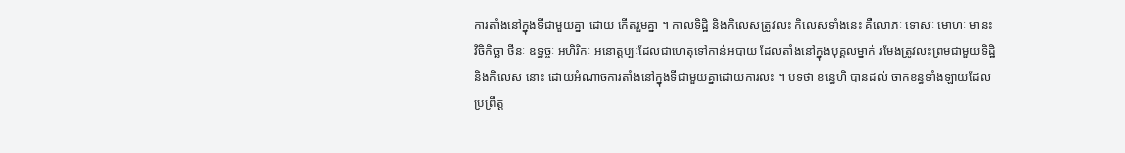ការតាំងនៅក្នុងទីជាមួយគ្នា ដោយ កើតរួមគ្នា ។ កាលទិដ្ឋិ និងកិលេសត្រូវលះ កិលេសទាំងនេះ គឺលោភៈ ទោសៈ មោហៈ មានះ វិចិកិច្ឆា ថីនៈ ឧទ្ធច្ចៈ អហិរិកៈ អនោត្តប្បៈដែលជាហេតុទៅកាន់អបាយ ដែលតាំងនៅក្នុងបុគ្គលម្នាក់ រមែងត្រូវលះព្រមជាមួយទិដ្ឋិ និងកិលេស នោះ ដោយអំណាចការតាំងនៅក្នុងទីជាមួយគ្នាដោយការលះ ។ បទថា ខន្ធេហិ បានដល់ ចាកខន្ធទាំងឡាយដែលប្រព្រឹត្ត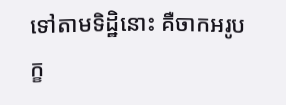ទៅតាមទិដ្ឋិនោះ គឺចាកអរូបក្ខ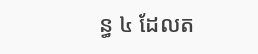ន្ធ ៤ ដែលត